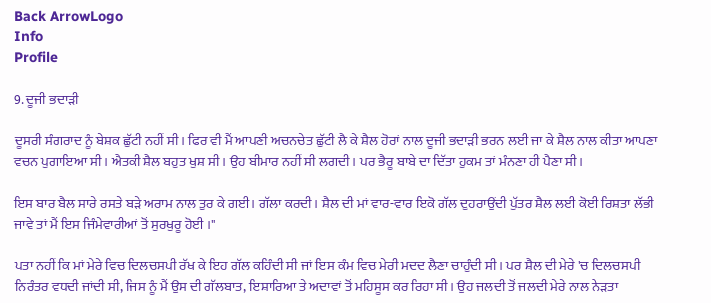Back ArrowLogo
Info
Profile

9. ਦੂਜੀ ਭਦਾੜੀ

ਦੂਸਰੀ ਸੰਗਰਾਦ ਨੂੰ ਬੇਸ਼ਕ ਛੁੱਟੀ ਨਹੀਂ ਸੀ। ਫਿਰ ਵੀ ਮੈਂ ਆਪਣੀ ਅਚਨਚੇਤ ਛੁੱਟੀ ਲੈ ਕੇ ਸ਼ੈਲ ਹੋਰਾਂ ਨਾਲ ਦੂਜੀ ਭਦਾੜੀ ਭਰਨ ਲਈ ਜਾ ਕੇ ਸ਼ੈਲ ਨਾਲ ਕੀਤਾ ਆਪਣਾ ਵਚਨ ਪੁਗਾਇਆ ਸੀ। ਐਤਕੀ ਸ਼ੈਲ ਬਹੁਤ ਖੁਸ਼ ਸੀ। ਉਹ ਬੀਮਾਰ ਨਹੀਂ ਸੀ ਲਗਦੀ। ਪਰ ਭੈਰੂ ਬਾਬੇ ਦਾ ਦਿੱਤਾ ਹੁਕਮ ਤਾਂ ਮੰਨਣਾ ਹੀ ਪੈਣਾ ਸੀ।

ਇਸ ਬਾਰ ਬੈਲ ਸਾਰੇ ਰਸਤੇ ਬੜੇ ਅਰਾਮ ਨਾਲ ਤੁਰ ਕੇ ਗਈ। ਗੱਲਾ ਕਰਦੀ। ਸ਼ੈਲ ਦੀ ਮਾਂ ਵਾਰ-ਵਾਰ ਇਕੋ ਗੱਲ ਦੁਹਰਾਉਂਦੀ ਪੁੱਤਰ ਸ਼ੈਲ ਲਈ ਕੋਈ ਰਿਸ਼ਤਾ ਲੱਭੀ ਜਾਵੇ ਤਾਂ ਮੈਂ ਇਸ ਜਿੰਮੇਵਾਰੀਆਂ ਤੋਂ ਸੁਰਖੁਰੂ ਹੋਈ ।"

ਪਤਾ ਨਹੀਂ ਕਿ ਮਾਂ ਮੇਰੇ ਵਿਚ ਦਿਲਚਸਪੀ ਰੱਖ ਕੇ ਇਹ ਗੱਲ ਕਹਿੰਦੀ ਸੀ ਜਾਂ ਇਸ ਕੰਮ ਵਿਚ ਮੇਰੀ ਮਦਦ ਲੈਣਾ ਚਾਹੁੰਦੀ ਸੀ। ਪਰ ਸ਼ੈਲ ਦੀ ਮੇਰੇ 'ਚ ਦਿਲਚਸਪੀ ਨਿਰੰਤਰ ਵਧਦੀ ਜਾਂਦੀ ਸੀ, ਜਿਸ ਨੂੰ ਮੈਂ ਉਸ ਦੀ ਗੱਲਬਾਤ, ਇਸ਼ਾਰਿਆ ਤੇ ਅਦਾਵਾਂ ਤੋਂ ਮਹਿਸੂਸ ਕਰ ਰਿਹਾ ਸੀ। ਉਹ ਜਲਦੀ ਤੋਂ ਜਲਦੀ ਮੇਰੇ ਨਾਲ ਨੇੜਤਾ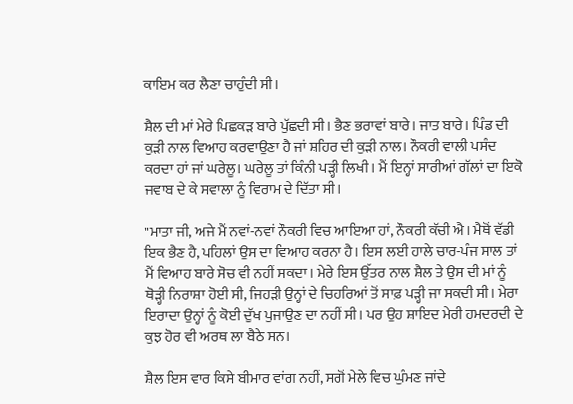ਕਾਇਮ ਕਰ ਲੈਣਾ ਚਾਹੁੰਦੀ ਸੀ।

ਸ਼ੈਲ ਦੀ ਮਾਂ ਮੇਰੇ ਪਿਛਕੜ ਬਾਰੇ ਪੁੱਛਦੀ ਸੀ। ਭੈਣ ਭਰਾਵਾਂ ਬਾਰੇ। ਜਾਤ ਬਾਰੇ। ਪਿੰਡ ਦੀ ਕੁੜੀ ਨਾਲ ਵਿਆਹ ਕਰਵਾਉਣਾ ਹੈ ਜਾਂ ਸ਼ਹਿਰ ਦੀ ਕੁੜੀ ਨਾਲ। ਨੌਕਰੀ ਵਾਲੀ ਪਸੰਦ ਕਰਦਾ ਹਾਂ ਜਾਂ ਘਰੇਲੂ। ਘਰੇਲੂ ਤਾਂ ਕਿੰਨੀ ਪੜ੍ਹੀ ਲਿਖੀ। ਮੈਂ ਇਨ੍ਹਾਂ ਸਾਰੀਆਂ ਗੱਲਾਂ ਦਾ ਇਕੋ ਜਵਾਬ ਦੇ ਕੇ ਸਵਾਲਾ ਨੂੰ ਵਿਰਾਮ ਦੇ ਦਿੱਤਾ ਸੀ।

"ਮਾਤਾ ਜੀ, ਅਜੇ ਮੈਂ ਨਵਾਂ-ਨਵਾਂ ਨੌਕਰੀ ਵਿਚ ਆਇਆ ਹਾਂ, ਨੌਕਰੀ ਕੱਚੀ ਐ। ਮੈਥੋਂ ਵੱਡੀ ਇਕ ਭੈਣ ਹੈ, ਪਹਿਲਾਂ ਉਸ ਦਾ ਵਿਆਹ ਕਰਨਾ ਹੈ। ਇਸ ਲਈ ਹਾਲੇ ਚਾਰ-ਪੰਜ ਸਾਲ ਤਾਂ ਮੈਂ ਵਿਆਹ ਬਾਰੇ ਸੋਚ ਵੀ ਨਹੀਂ ਸਕਦਾ। ਮੇਰੇ ਇਸ ਉੱਤਰ ਨਾਲ ਸ਼ੈਲ ਤੇ ਉਸ ਦੀ ਮਾਂ ਨੂੰ ਥੋੜ੍ਹੀ ਨਿਰਾਸ਼ਾ ਹੋਈ ਸੀ, ਜਿਹੜੀ ਉਨ੍ਹਾਂ ਦੇ ਚਿਹਰਿਆਂ ਤੋਂ ਸਾਫ਼ ਪੜ੍ਹੀ ਜਾ ਸਕਦੀ ਸੀ। ਮੇਰਾ ਇਰਾਦਾ ਉਨ੍ਹਾਂ ਨੂੰ ਕੋਈ ਦੁੱਖ ਪੁਜਾਉਣ ਦਾ ਨਹੀਂ ਸੀ। ਪਰ ਉਹ ਸ਼ਾਇਦ ਮੇਰੀ ਹਮਦਰਦੀ ਦੇ ਕੁਝ ਹੋਰ ਵੀ ਅਰਥ ਲਾ ਬੈਠੇ ਸਨ।

ਸ਼ੈਲ ਇਸ ਵਾਰ ਕਿਸੇ ਬੀਮਾਰ ਵਾਂਗ ਨਹੀਂ, ਸਗੋਂ ਮੇਲੇ ਵਿਚ ਘੁੰਮਣ ਜਾਂਦੇ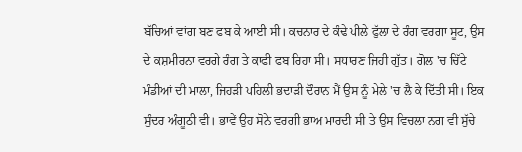ਬੱਚਿਆਂ ਵਾਂਗ ਬਣ ਫਬ ਕੇ ਆਈ ਸੀ। ਕਚਨਾਰ ਦੇ ਕੰਢੇ ਪੀਲੇ ਫੁੱਲਾ ਦੇ ਰੰਗ ਵਰਗਾ ਸੂਟ, ਉਸ ਦੇ ਕਸ਼ਮੀਰਨਾ ਵਰਗੇ ਰੰਗ ਤੇ ਕਾਫੀ ਫਬ ਰਿਹਾ ਸੀ। ਸਧਾਰਣ ਜਿਹੀ ਗੁੱਤ। ਗੋਲ 'ਚ ਚਿੱਟੇ ਮੰਡੀਆਂ ਦੀ ਮਾਲਾ, ਜਿਹੜੀ ਪਹਿਲੀ ਭਦਾੜੀ ਦੌਰਾਨ ਮੈਂ ਉਸ ਨੂੰ ਮੇਲੇ 'ਚ ਲੈ ਕੇ ਦਿੱਤੀ ਸੀ। ਇਕ ਸੁੰਦਰ ਅੰਗੂਠੀ ਵੀ। ਭਾਵੇਂ ਉਹ ਸੋਨੇ ਵਰਗੀ ਭਾਅ ਮਾਰਦੀ ਸੀ ਤੇ ਉਸ ਵਿਚਲਾ ਨਗ ਵੀ ਸੁੱਚੇ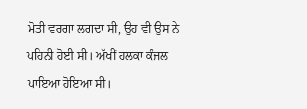ਮੋਤੀ ਵਰਗਾ ਲਗਦਾ ਸੀ, ਉਹ ਵੀ ਉਸ ਨੇ ਪਹਿਨੀ ਹੋਈ ਸੀ। ਅੱਖੀਂ ਹਲਕਾ ਕੰਜਲ ਪਾਇਆ ਹੋਇਆ ਸੀ।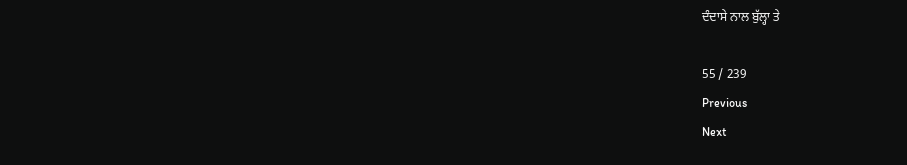ਦੰਦਾਸੇ ਨਾਲ ਬੁੱਲ੍ਹਾ ਤੇ

55 / 239
Previous
Next